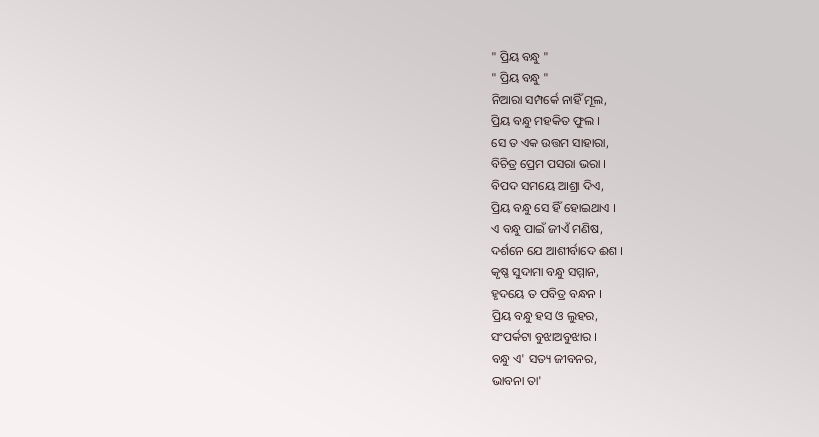" ପ୍ରିୟ ବନ୍ଧୁ "
" ପ୍ରିୟ ବନ୍ଧୁ "
ନିଆରା ସମ୍ପର୍କେ ନାହିଁ ମୂଲ,
ପ୍ରିୟ ବନ୍ଧୁ ମହକିତ ଫୁଲ ।
ସେ ତ ଏକ ଉତ୍ତମ ସାହାରା,
ବିଚିତ୍ର ପ୍ରେମ ପସରା ଭରା ।
ବିପଦ ସମୟେ ଆଶ୍ରା ଦିଏ,
ପ୍ରିୟ ବନ୍ଧୁ ସେ ହିଁ ହୋଇଥାଏ ।
ଏ ବନ୍ଧୁ ପାଇଁ ଜୀଏଁ ମଣିଷ,
ଦର୍ଶନେ ଯେ ଆଶୀର୍ବାଦେ ଈଶ ।
କୃଷ୍ଣ ସୁଦାମା ବନ୍ଧୁ ସମ୍ମାନ,
ହୃଦୟେ ତ ପବିତ୍ର ବନ୍ଧନ ।
ପ୍ରିୟ ବନ୍ଧୁ ହସ ଓ ଲୁହର,
ସଂପର୍କଟା ବୁଝାଅବୁଝାର ।
ବନ୍ଧୁ ଏ' ସତ୍ୟ ଜୀବନର,
ଭାବନା ତା'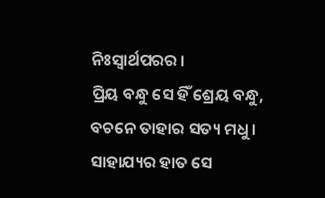ନିଃସ୍ୱାର୍ଥପରର ।
ପ୍ରିୟ ବନ୍ଧୁ ସେ ହିଁ ଶ୍ରେୟ ବନ୍ଧୁ,
ବଚନେ ତାହାର ସତ୍ୟ ମଧୁ ।
ସାହାଯ୍ୟର ହାତ ସେ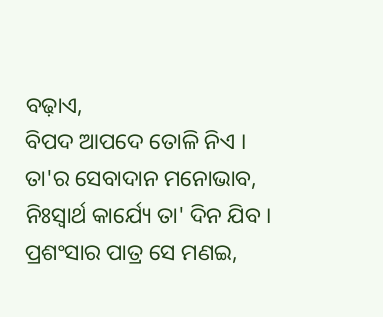ବଢ଼ାଏ,
ବିପଦ ଆପଦେ ତୋଳି ନିଏ ।
ତା'ର ସେବାଦାନ ମନୋଭାବ,
ନିଃସ୍ୱାର୍ଥ କାର୍ଯ୍ୟେ ତା' ଦିନ ଯିବ ।
ପ୍ରଶଂସାର ପାତ୍ର ସେ ମଣଇ,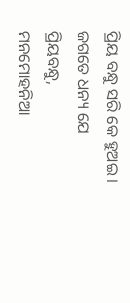ପ୍ରିୟ ବନ୍ଧୁ ସରି କେ ହୁଅଇ ।
ଜଗତେ ଧନ୍ୟ ଯେ ପ୍ରିୟବନ୍ଧୁ,
ମନମୋହନିଆ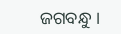ଜଗବନ୍ଧୁ ।